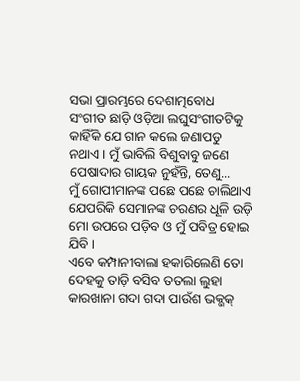ସଭା ପ୍ରାରମ୍ଭରେ ଦେଶାତ୍ମବୋଧ ସଂଗୀତ ଛାଡ଼ି ଓଡ଼ିଆ ଲଘୁସଂଗୀତଟିକୁ କାହିଁକି ଯେ ଗାନ କଲେ ଜଣାପଡୁ ନଥାଏ । ମୁଁ ଭାବିଲି ବିଶୁବାବୁ ଜଣେ ପେଷାଦାର ଗାୟକ ନୁହଁନ୍ତି, ତେଣୁ...
ମୁଁ ଗୋପୀମାନଙ୍କ ପଛେ ପଛେ ଚାଲିଥାଏ ଯେପରିକି ସେମାନଙ୍କ ଚରଣର ଧୂଳି ଉଡ଼ି ମୋ ଉପରେ ପଡ଼ିବ ଓ ମୁଁ ପବିତ୍ର ହୋଇ ଯିବି ।
ଏବେ କମ୍ପାନୀବାଲା ହକାରିଲେଣି ତୋ ଦେହକୁ ତାଡ଼ି ବସିବ ତତଲା ଲୁହା କାରଖାନା ଗଦା ଗଦା ପାଉଁଶ ଭକ୍ଭକ୍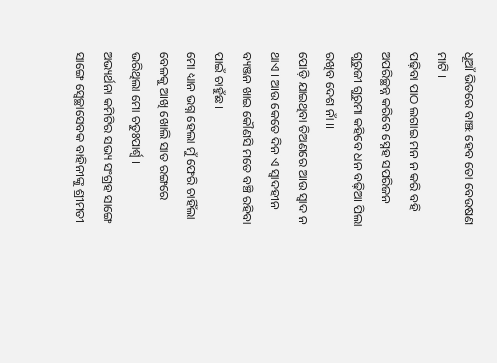ଧୂଆଁ ଭିତରେ ବାଞ୍ଝ ହେବ ତୋ ବେଉଷଣ ମାଟି ।
ପଢ଼ିବା ପାଠ ଲଗାଇ ମନ ନ କରି ବହି ଅପରିଚ୍ଛନ୍ନ କରିବେ ସ୍ନେହ ସପରିଜନ ଗୁରୁଜୀ ଗୁରୁମା କହିବେ ଧନ ବଢ଼ିଆ ପିଲା ରଖିବ ଦେଶ ନାଁ ।।
ପୋଡ଼ି ଯାଇଥିବା ତିଅଣରେ ଆଉ ସ୍ୱାଦ ନ ଥାଏ । ଆଉ କେତେ ଦିନ ଏ ସ୍ୱାଦହୀନ ବ୍ୟଞ୍ଜନ ଖାଇ କୌଣସି ମତେ ବଞ୍ଚି ରହିବା ପାଇଁ ଚାହୁଁଛ ।
ମୋ ଧ୍ୟାନ ଭଗ୍ନ ହେଲା ମୁଁ ଫେରି ଚାହିଁଲା ବେଳକୁ ଆଖି ଖୋଲି ସାତ ରଙ୍ଗରେ ଭରିଥିଲା ମୋ ଚତୁଃପାର୍ଶ୍ୱ ।
ଅଭ୍ୟର୍ଥନା କମିଟିର ସଭ୍ୟ ସଂଗ୍ରହ ସାଙ୍ଗେ ସାଙ୍ଗେ ସ୍ୱେଚ୍ଛାସେବକ ବାହିନୀଙ୍କୁ ଶ୍ରୀମତୀ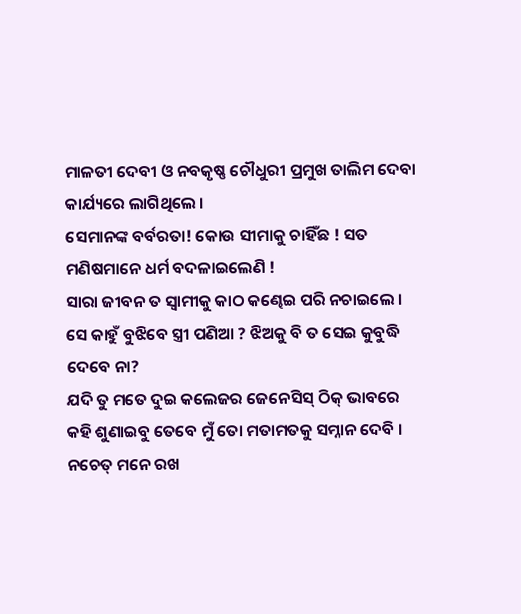ମାଳତୀ ଦେବୀ ଓ ନବକୃଷ୍ଣ ଚୌଧୁରୀ ପ୍ରମୁଖ ତାଲିମ ଦେବା କାର୍ଯ୍ୟରେ ଲାଗିଥିଲେ ।
ସେମାନଙ୍କ ବର୍ବରତା! କୋଉ ସୀମାକୁ ଚାହିଁଛ ! ସତ ମଣିଷମାନେ ଧର୍ମ ବଦଳାଇଲେଣି !
ସାରା ଜୀବନ ତ ସ୍ୱାମୀକୁ କାଠ କଣ୍ଢେଇ ପରି ନଚାଇଲେ । ସେ କାହୁଁ ବୁଝିବେ ସ୍ତ୍ରୀ ପଣିଆ ? ଝିଅକୁ ବି ତ ସେଇ କୁବୁଦ୍ଧି ଦେବେ ନା?
ଯଦି ତୁ ମତେ ଦୁଇ କଲେଜର ଜେନେସିସ୍ ଠିକ୍ ଭାବରେ କହି ଶୁଣାଇବୁ ତେବେ ମୁଁ ତୋ ମତାମତକୁ ସମ୍ନାନ ଦେବି । ନଚେତ୍ ମନେ ରଖ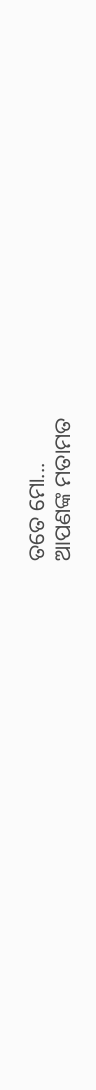ତତେ ମୋ...
ଆପଣଙ୍କ ମତାମତ